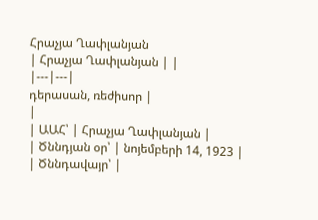Հրաչյա Ղափլանյան
| Հրաչյա Ղափլանյան | |
|---|---|
դերասան, ռեժիսոր |
|
| ԱԱՀ՝ | Հրաչյա Ղափլանյան |
| Ծննդյան օր՝ | նոյեմբերի 14, 1923 |
| Ծննդավայր՝ |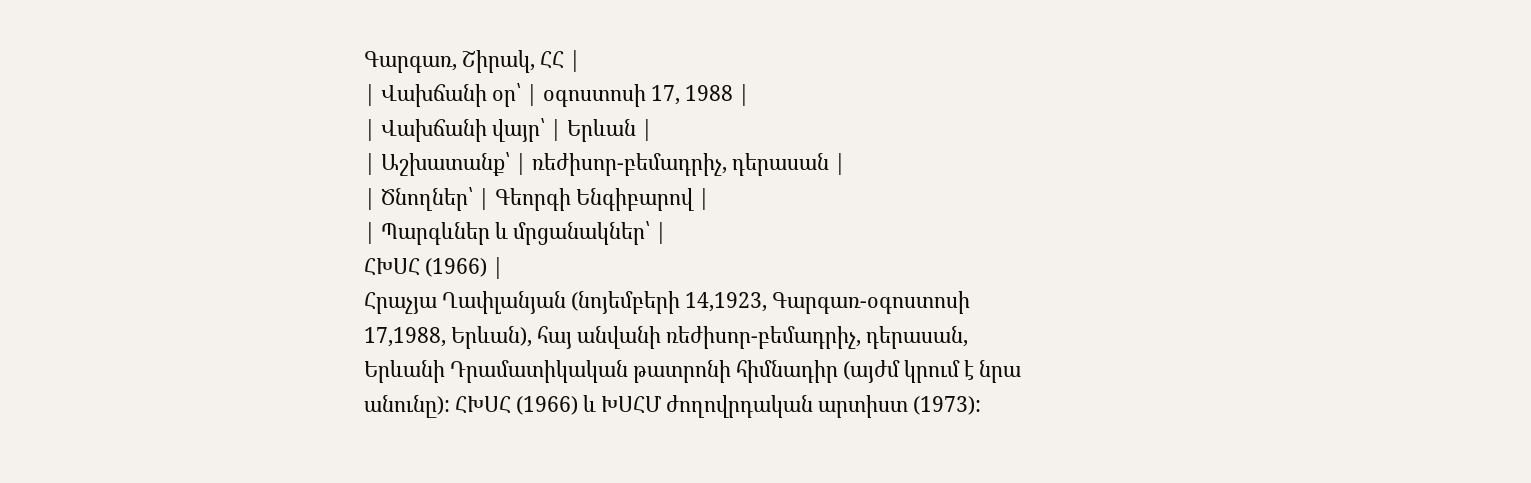Գարգառ, Շիրակ, ՀՀ |
| Վախճանի օր՝ | օգոստոսի 17, 1988 |
| Վախճանի վայր՝ | Երևան |
| Աշխատանք՝ | ռեժիսոր-բեմադրիչ, դերասան |
| Ծնողներ՝ | Գեորգի Ենգիբարով |
| Պարգևներ և մրցանակներ՝ |
ՀԽՍՀ (1966) |
Հրաչյա Ղափլանյան (նոյեմբերի 14,1923, Գարգառ-օգոստոսի 17,1988, Երևան), հայ անվանի ռեժիսոր-բեմադրիչ, դերասան, Երևանի Դրամատիկական թատրոնի հիմնադիր (այժմ կրում է նրա անունը): ՀԽՍՀ (1966) և ԽՍՀՄ ժողովրդական արտիստ (1973):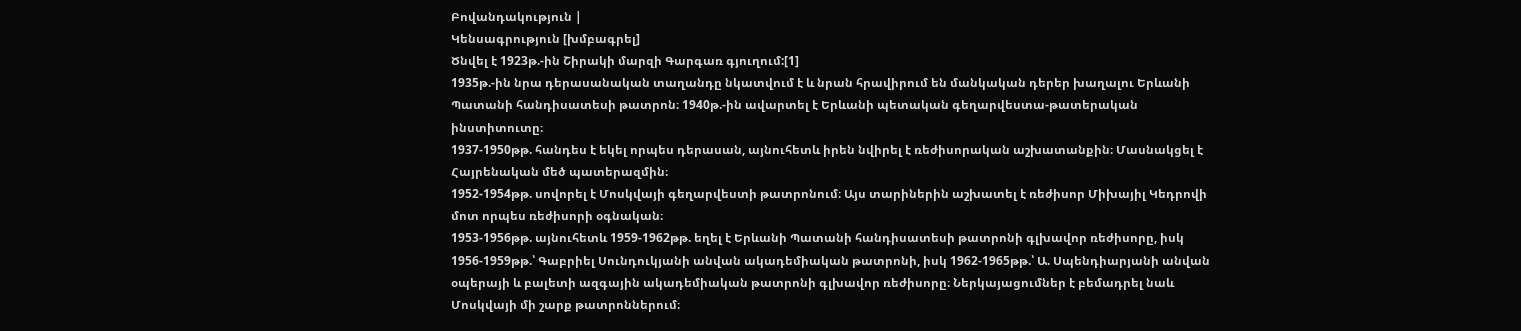Բովանդակություն |
Կենսագրություն [խմբագրել]
Ծնվել է 1923թ.-ին Շիրակի մարզի Գարգառ գյուղում:[1]
1935թ.-ին նրա դերասանական տաղանդը նկատվում է և նրան հրավիրում են մանկական դերեր խաղալու Երևանի Պատանի հանդիսատեսի թատրոն։ 1940թ.-ին ավարտել է Երևանի պետական գեղարվեստա-թատերական ինստիտուտը։
1937-1950թթ. հանդես է եկել որպես դերասան, այնուհետև իրեն նվիրել է ռեժիսորական աշխատանքին։ Մասնակցել է Հայրենական մեծ պատերազմին։
1952-1954թթ. սովորել է Մոսկվայի գեղարվեստի թատրոնում։ Այս տարիներին աշխատել է ռեժիսոր Միխայիլ Կեդրովի մոտ որպես ռեժիսորի օգնական։
1953-1956թթ. այնուհետև 1959-1962թթ. եղել է Երևանի Պատանի հանդիսատեսի թատրոնի գլխավոր ռեժիսորը, իսկ 1956-1959թթ.՝ Գաբրիել Սունդուկյանի անվան ակադեմիական թատրոնի, իսկ 1962-1965թթ.՝ Ա. Սպենդիարյանի անվան օպերայի և բալետի ազգային ակադեմիական թատրոնի գլխավոր ռեժիսորը։ Ներկայացումներ է բեմադրել նաև Մոսկվայի մի շարք թատրոններում։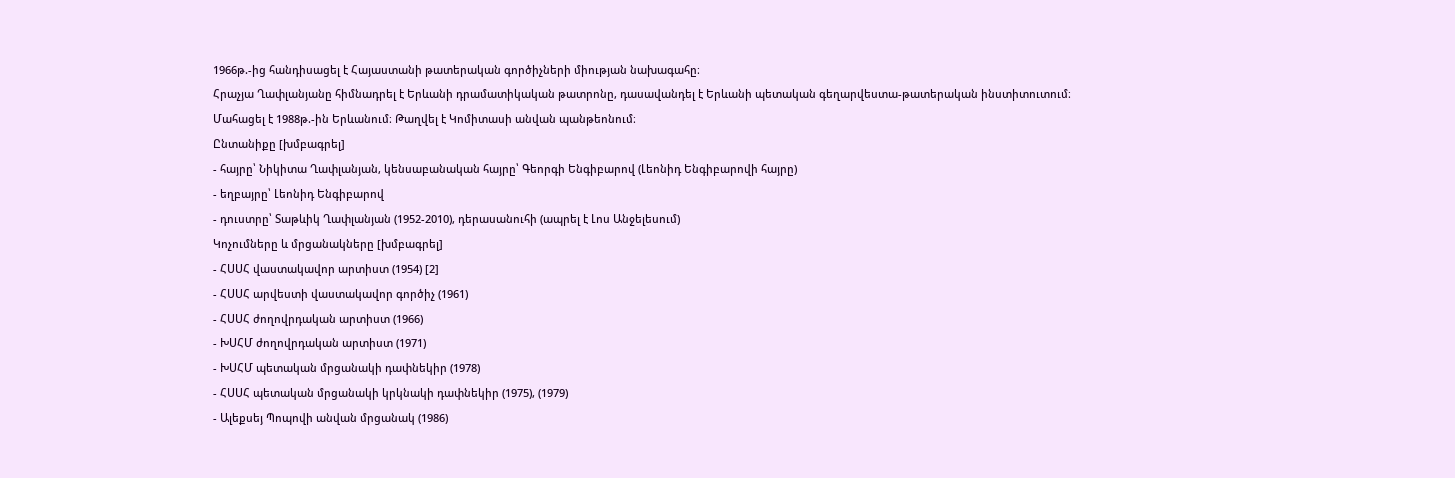1966թ.-ից հանդիսացել է Հայաստանի թատերական գործիչների միության նախագահը։
Հրաչյա Ղափլանյանը հիմնադրել է Երևանի դրամատիկական թատրոնը, դասավանդել է Երևանի պետական գեղարվեստա-թատերական ինստիտուտում։
Մահացել է 1988թ.-ին Երևանում։ Թաղվել է Կոմիտասի անվան պանթեոնում։
Ընտանիքը [խմբագրել]
- հայրը՝ Նիկիտա Ղափլանյան, կենսաբանական հայրը՝ Գեորգի Ենգիբարով (Լեոնիդ Ենգիբարովի հայրը)
- եղբայրը՝ Լեոնիդ Ենգիբարով
- դուստրը՝ Տաթևիկ Ղափլանյան (1952-2010), դերասանուհի (ապրել է Լոս Անջելեսում)
Կոչումները և մրցանակները [խմբագրել]
- ՀՍՍՀ վաստակավոր արտիստ (1954) [2]
- ՀՍՍՀ արվեստի վաստակավոր գործիչ (1961)
- ՀՍՍՀ ժողովրդական արտիստ (1966)
- ԽՍՀՄ ժողովրդական արտիստ (1971)
- ԽՍՀՄ պետական մրցանակի դափնեկիր (1978)
- ՀՍՍՀ պետական մրցանակի կրկնակի դափնեկիր (1975), (1979)
- Ալեքսեյ Պոպովի անվան մրցանակ (1986)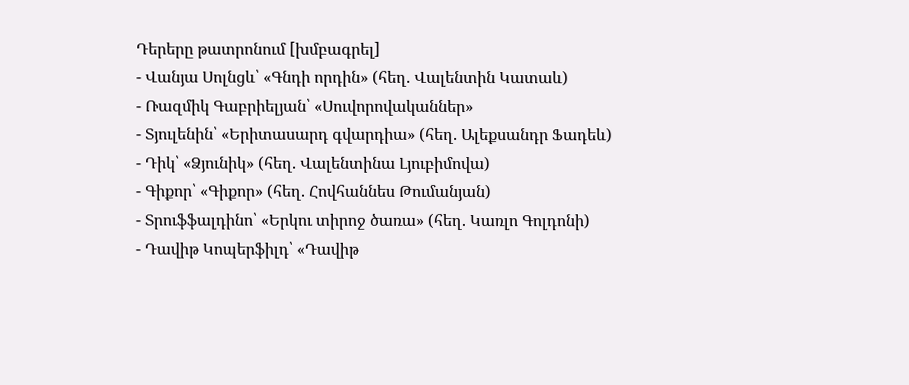Դերերը թատրոնում [խմբագրել]
- Վանյա Սոլնցև՝ «Գնդի որդին» (հեղ. Վալենտին Կատաև)
- Ռազմիկ Գաբրիելյան՝ «Սուվորովականներ»
- Տյուլենին՝ «Երիտասարդ գվարդիա» (հեղ. Ալեքսանդր Ֆադեև)
- Դիկ՝ «Ձյունիկ» (հեղ. Վալենտինա Լյուբիմովա)
- Գիքոր՝ «Գիքոր» (հեղ. Հովհաննես Թումանյան)
- Տրուֆֆալդինո՝ «Երկու տիրոջ ծառա» (հեղ. Կառլո Գոլդոնի)
- Դավիթ Կոպերֆիլդ՝ «Դավիթ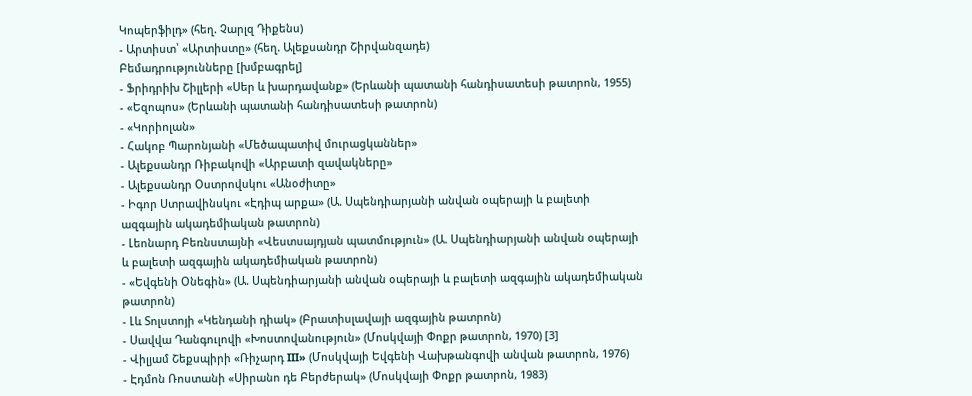Կոպերֆիլդ» (հեղ. Չարլզ Դիքենս)
- Արտիստ՝ «Արտիստը» (հեղ. Ալեքսանդր Շիրվանզադե)
Բեմադրությունները [խմբագրել]
- Ֆրիդրիխ Շիլլերի «Սեր և խարդավանք» (Երևանի պատանի հանդիսատեսի թատրոն, 1955)
- «Եզոպոս» (Երևանի պատանի հանդիսատեսի թատրոն)
- «Կորիոլան»
- Հակոբ Պարոնյանի «Մեծապատիվ մուրացկաններ»
- Ալեքսանդր Ռիբակովի «Արբատի զավակները»
- Ալեքսանդր Օստրովսկու «Անօժիտը»
- Իգոր Ստրավինսկու «Էդիպ արքա» (Ա. Սպենդիարյանի անվան օպերայի և բալետի ազգային ակադեմիական թատրոն)
- Լեոնարդ Բեռնստայնի «Վեստսայդյան պատմություն» (Ա. Սպենդիարյանի անվան օպերայի և բալետի ազգային ակադեմիական թատրոն)
- «Եվգենի Օնեգին» (Ա. Սպենդիարյանի անվան օպերայի և բալետի ազգային ակադեմիական թատրոն)
- Լև Տոլստոյի «Կենդանի դիակ» (Բրատիսլավայի ազգային թատրոն)
- Սավվա Դանգուլովի «Խոստովանություն» (Մոսկվայի Փոքր թատրոն, 1970) [3]
- Վիլյամ Շեքսպիրի «Ռիչարդ III» (Մոսկվայի Եվգենի Վախթանգովի անվան թատրոն, 1976)
- Էդմոն Ռոստանի «Սիրանո դե Բերժերակ» (Մոսկվայի Փոքր թատրոն, 1983)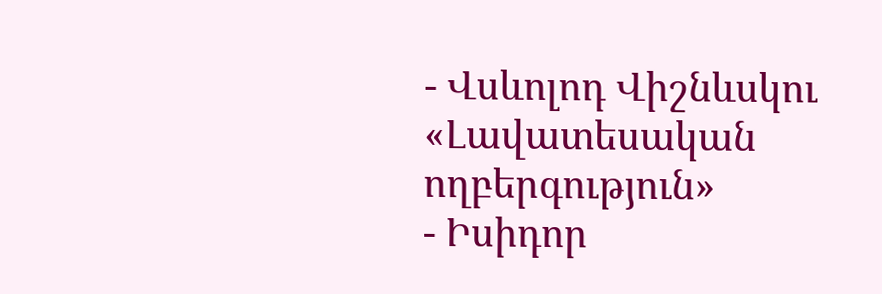- Վսևոլոդ Վիշնևսկու «Լավատեսական ողբերգություն»
- Իսիդոր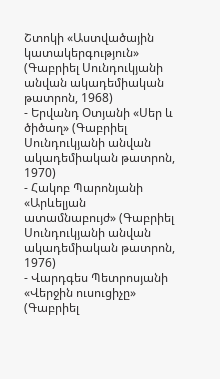Շտոկի «Աստվածային կատակերգություն» (Գաբրիել Սունդուկյանի անվան ակադեմիական թատրոն, 1968)
- Երվանդ Օտյանի «Սեր և ծիծաղ» (Գաբրիել Սունդուկյանի անվան ակադեմիական թատրոն, 1970)
- Հակոբ Պարոնյանի «Արևելյան ատամնաբույժ» (Գաբրիել Սունդուկյանի անվան ակադեմիական թատրոն, 1976)
- Վարդգես Պետրոսյանի «Վերջին ուսուցիչը» (Գաբրիել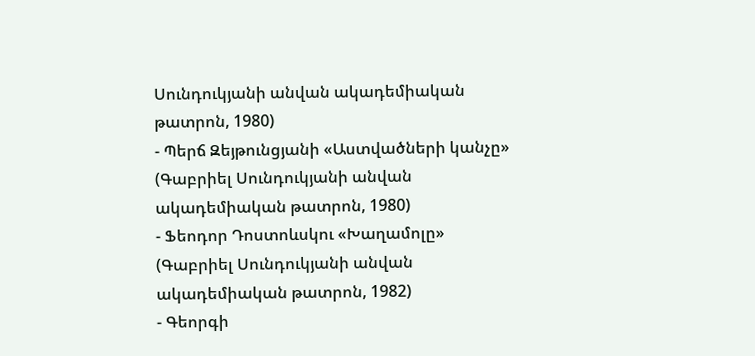Սունդուկյանի անվան ակադեմիական թատրոն, 1980)
- Պերճ Զեյթունցյանի «Աստվածների կանչը» (Գաբրիել Սունդուկյանի անվան ակադեմիական թատրոն, 1980)
- Ֆեոդոր Դոստոևսկու «Խաղամոլը» (Գաբրիել Սունդուկյանի անվան ակադեմիական թատրոն, 1982)
- Գեորգի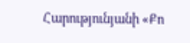Հարությունյանի «Քո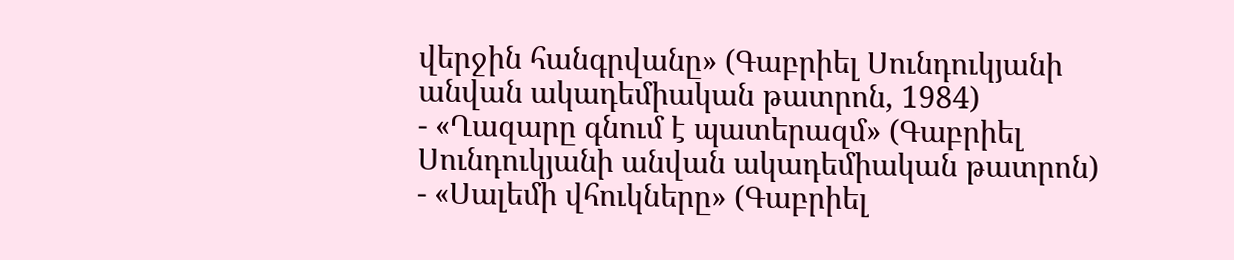վերջին հանգրվանը» (Գաբրիել Սունդուկյանի անվան ակադեմիական թատրոն, 1984)
- «Ղազարը գնում է պատերազմ» (Գաբրիել Սունդուկյանի անվան ակադեմիական թատրոն)
- «Սալեմի վհուկները» (Գաբրիել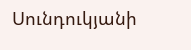Սունդուկյանի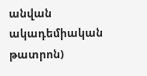անվան ակադեմիական թատրոն)